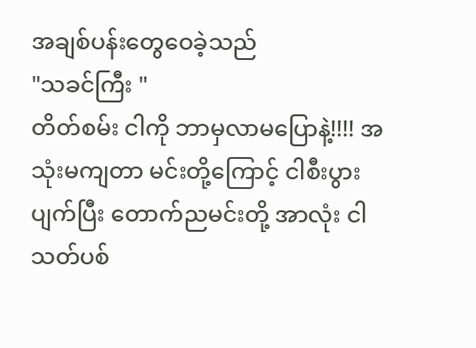အချစ်ပန်းတွေဝေခဲ့သည်
"သခင်ကြီး "
တိတ်စမ်း ငါကို ဘာမှလာမပြောနဲ့!!!! အသုံးမကျတာ မင်းတို့ကြောင့် ငါစီးပွားပျက်ပြီး တောက်ညမင်းတို့ အာလုံး ငါသတ်ပစ်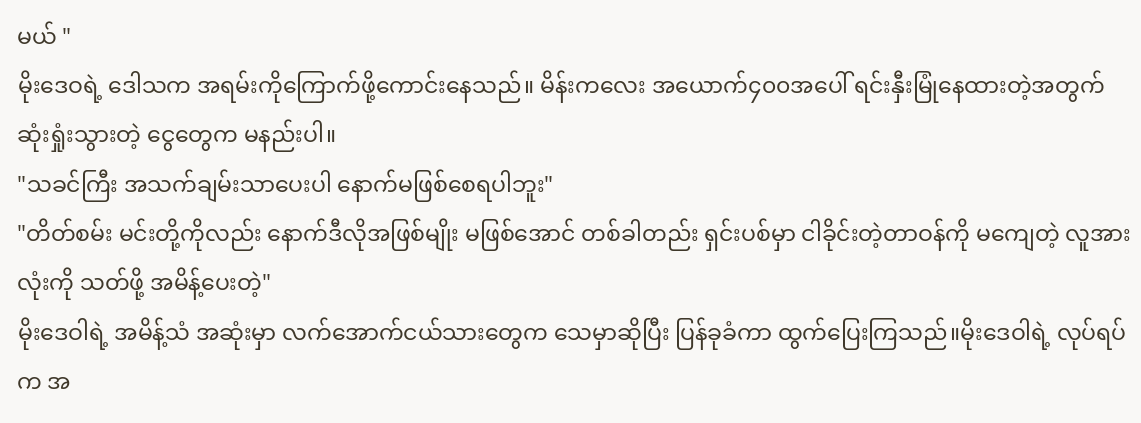မယ် "
မိုးဒေဝရဲ့ ဒေါသက အရမ်းကိုကြောက်ဖို့ကောင်းနေသည်။ မိန်းကလေး အယောက်၄၀၀အပေါ် ရင်းနှီးမြုံနေထားတဲ့အတွက်
ဆုံးရှုံးသွားတဲ့ ငွေတွေက မနည်းပါ။
"သခင်ကြီး အသက်ချမ်းသာပေးပါ နောက်မဖြစ်စေရပါဘူး"
"တိတ်စမ်း မင်းတို့ကိုလည်း နောက်ဒီလိုအဖြစ်မျိုး မဖြစ်အောင် တစ်ခါတည်း ရှင်းပစ်မှာ ငါခိုင်းတဲ့တာဝန်ကို မကျေတဲ့ လူအားလုံးကို သတ်ဖို့ အမိန့်ပေးတဲ့"
မိုးဒေဝါရဲ့ အမိန့်သံ အဆုံးမှာ လက်အောက်ငယ်သားတွေက သေမှာဆိုပြီး ပြန်ခုခံကာ ထွက်ပြေးကြသည်။မိုးဒေဝါရဲ့ လုပ်ရပ်က အ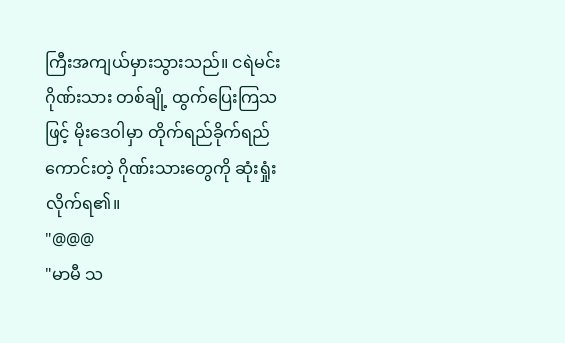ကြီးအကျယ်မှားသွားသည်။ ငရဲမင်းဂိုဏ်းသား တစ်ချို့ ထွက်ပြေးကြသဖြင့် မိုးဒေဝါမှာ တိုက်ရည်ခိုက်ရည်ကောင်းတဲ့ ဂိုဏ်းသားတွေကို ဆုံးရှုံးလိုက်ရ၏။
"@@@
"မာမီ သ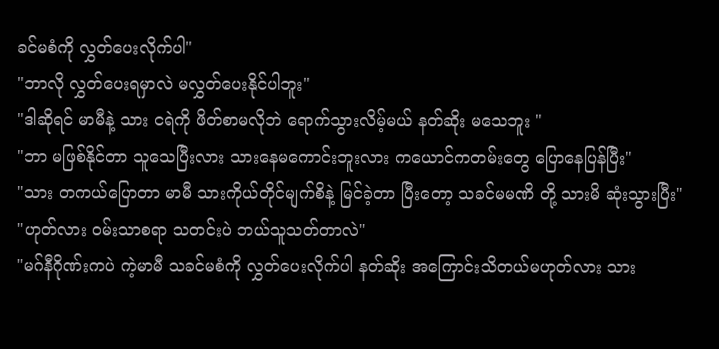ခင်မစံကို လွှတ်ပေးလိုက်ပါ"
"ဘာလို လွှတ်ပေးရမှာလဲ မလွှတ်ပေးနိုင်ပါဘူး"
"ဒါဆိုရင် မာမီနဲ့ သား ငရဲကို ဖိတ်စာမလိုဘဲ ရောက်သွားလိမ့်မယ် နတ်ဆိုး မသေဘူး "
"ဘာ မဖြစ်နိုင်တာ သူသေပြီးလား သားနေမကောင်းဘူးလား ကယောင်ကတမ်းတွေ ပြောနေပြန်ပြီး"
"သား တကယ်ပြောတာ မာမီ သားကိုယ်တိုင်မျက်စိနဲ့ မြင်ခဲ့တာ ပြီးတော့ သခင်မမဏိ တို့ သားမိ ဆုံးသွားပြီး"
"ဟုတ်လား ဝမ်းသာစရာ သတင်းပဲ ဘယ်သူသတ်တာလဲ"
"မဂ်နီဂိုဏ်းကပဲ ကဲ့မာမီ သခင်မစံကို လွှတ်ပေးလိုက်ပါ နတ်ဆိုး အကြောင်းသိတယ်မဟုတ်လား သား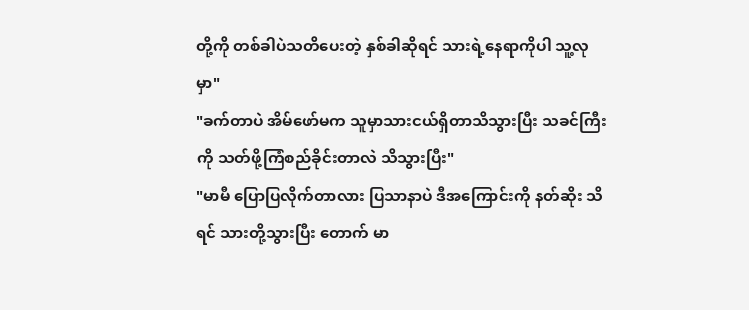တို့ကို တစ်ခါပဲသတိပေးတဲ့ နှစ်ခါဆိုရင် သားရဲ့နေရာကိုပါ သူ့လုမှာ"
"ခက်တာပဲ အိမ်ဖော်မက သူမှာသားငယ်ရှိတာသိသွားပြီး သခင်ကြီးကို သတ်ဖို့ကြံစည်ခိုင်းတာလဲ သိသွားပြီး"
"မာမီ ပြောပြလိုက်တာလား ပြသာနာပဲ ဒီအကြောင်းကို နတ်ဆိုး သိရင် သားတို့သွားပြီး တောက် မာ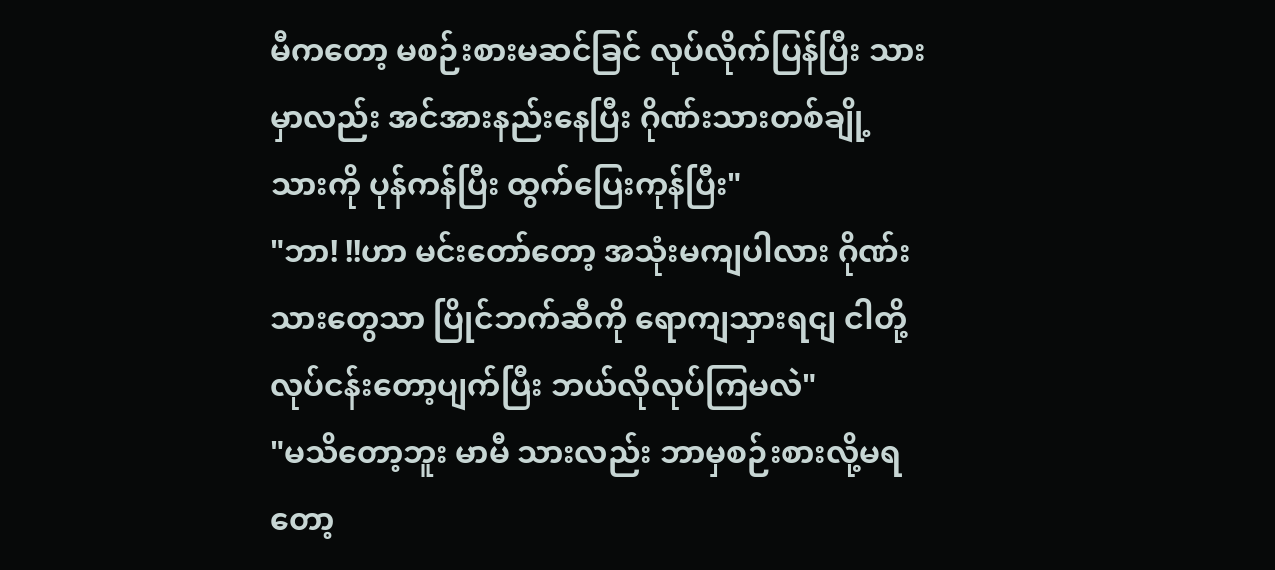မီကတော့ မစဉ်းစားမဆင်ခြင် လုပ်လိုက်ပြန်ပြီး သားမှာလည်း အင်အားနည်းနေပြီး ဂိုဏ်းသားတစ်ချို့ သားကို ပုန်ကန်ပြီး ထွက်ပြေးကုန်ပြီး"
"ဘာ! !!ဟာ မင်းတော်တော့ အသုံးမကျပါလား ဂိုဏ်းသားတွေသာ ပြိုင်ဘက်ဆီကို ရောကျသှားရငျ ငါတို့လုပ်ငန်းတော့ပျက်ပြီး ဘယ်လိုလုပ်ကြမလဲ"
"မသိတော့ဘူး မာမီ သားလည်း ဘာမှစဉ်းစားလို့မရတော့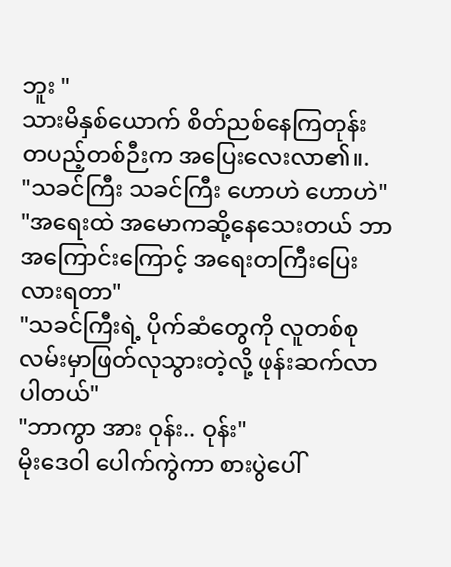ဘူး "
သားမိနှစ်ယောက် စိတ်ညစ်နေကြတုန်း တပည့်တစ်ဉီးက အပြေးလေးလာ၏။.
"သခင်ကြီး သခင်ကြီး ဟောဟဲ ဟောဟဲ"
"အရေးထဲ အမောကဆို့နေသေးတယ် ဘာအကြောင်းကြောင့် အရေးတကြီးပြေးလားရတာ"
"သခင်ကြီးရဲ့ ပိုက်ဆံတွေကို လူတစ်စု လမ်းမှာဖြတ်လုသွားတဲ့လို့ ဖုန်းဆက်လာပါတယ်"
"ဘာကွာ အား ဝုန်း.. ဝုန်း"
မိုးဒေဝါ ပေါက်ကွဲကာ စားပွဲပေါ်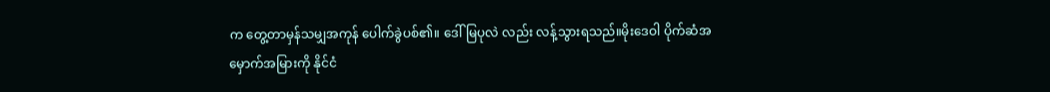က တွေ့တာမှန်သမျှအကုန် ပေါက်ခွဲပစ်၏။ ဒေါ်မြပုလဲ လည်း လန့်သွားရသည်။မိုးဒေဝါ ပိုက်ဆံအမှောက်အမြားကို နိုင်ငံ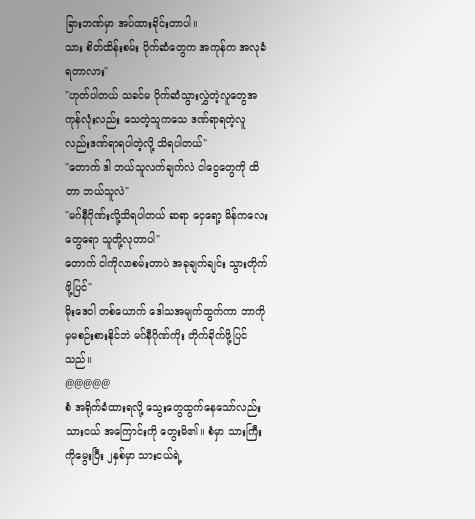ခြားဘဏ်မှာ အပ်ထားခိုင်းတာပါ။
သား စိတ်ထိန်းစမ်း ပိုက်ဆံတွေက အကုန်က အလုခံရတာလား"
"ဟုတ်ပါတယ် သခင်မ ပိုက်ဆံသွားလွှဲတဲ့လူတွေအကုန်လုံးလည်း သေတဲ့သူကသေ ဒဏ်ရာရတဲ့လူလည်းဒဏ်ရာရပါတဲ့လို့ သိရပါတယ်"
"တောက် ဒါ ဘယ်သူလက်ချက်လဲ ငါငွေတွေကို ထိတာ ဘယ်သူလဲ"
"မဂ်နီဂိုဏ်းလို့သိရပါတယ် ဆရာ ငှေရော့ မိန်ကလေးတွေရော သူတို့လုတာပါ"
တောက် ငါကိုလာစမ်းတာပဲ အခုချက်ချင်း သွားတိုက်ဖို့ပြင်"
မိုးဒေဝါ တစ်ယောက် ဒေါသအမျက်ထွက်ကာ ဘာကိုမှမစဉ်းစားနိုင်ဘဲ မဂ်နီဂိုဏ်ကိုး တိုက်ခိုက်ဖို့ပြင်သည်။
@@@@@
စံ အရိုက်ခံထားရလို့ သွေးတွေထွက်နေသော်လည်း သားငယ် အကြောင်းကို တွေးမိ၏။ စံမှာ သားကြီးကိုမွေးပြီး ၂နှစ်မှာ သားငယ်ရဲ့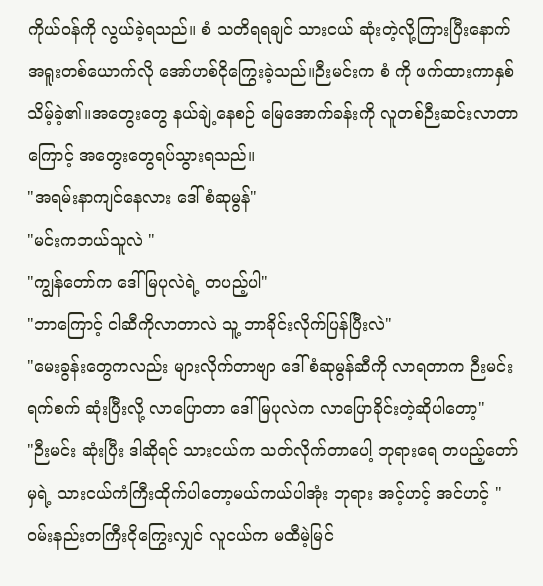ကိုယ်ဝန်ကို လွယ်ခဲ့ရသည်။ စံ သတိရရချင် သားငယ် ဆုံးတဲ့လို့ကြားပြီးနောက် အရူးတစ်ယောက်လို အော်ဟစ်ငိုကြွေးခဲ့သည်။ဉီးမင်းက စံ ကို ဖက်ထားကာနှစ်သိမ့်ခဲ့၏။အတွေးတွေ နယ်ချဲ့နေစဉ် မြေအောက်ခန်းကို လူတစ်ဉီးဆင်းလာတာကြောင့် အတွေးတွေရပ်သွားရသည်။
"အရမ်းနာကျင်နေလား ဒေါ်စံဆုမွန်"
"မင်းကဘယ်သူလဲ "
"ကျွန်တော်က ဒေါ်မြပုလဲရဲ့ တပည့်ပါ"
"ဘာကြောင့် ငါဆီကိုလာတာလဲ သူ့ ဘာခိုင်းလိုက်ပြန်ပြီးလဲ"
"မေးခွန်းတွေကလည်း များလိုက်တာဗျာ ဒေါ်စံဆုမွန်ဆီကို လာရတာက ဉီးမင်းရက်စက် ဆုံးပြီးလို့ လာပြောတာ ဒေါ်မြပုလဲက လာပြောခိုင်းတဲ့ဆိုပါတော့"
"ဉီးမင်း ဆုံးပြီး ဒါဆိုရင် သားငယ်က သတ်လိုက်တာပေါ့ ဘုရားရေ တပည့်တော်မှရဲ့ သားငယ်ကံကြီးထိုက်ပါတော့မယ်ကယ်ပါအုံး ဘုရား အင့်ဟင့် အင်ဟင့် "
ဝမ်းနည်းတကြီးငိုကြွေးလျှင် လူငယ်က မထီမဲ့မြင်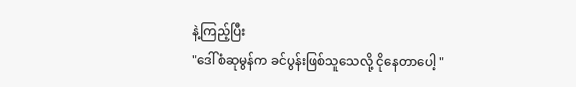နဲ့ကြည့်ပြီး
"ဒေါ်စံဆုမွန်က ခင်ပွန်းဖြစ်သူသေလို့ ငိုနေတာပေါ့ "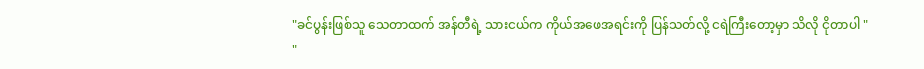"ခင်ပွန်းဖြစ်သူ သေတာထက် အန်တီရဲ့ သားငယ်က ကိုယ်အဖေအရင်းကို ပြန်သတ်လို့ ငရဲကြီးတော့မှာ သိလို ငိုတာပါ "
"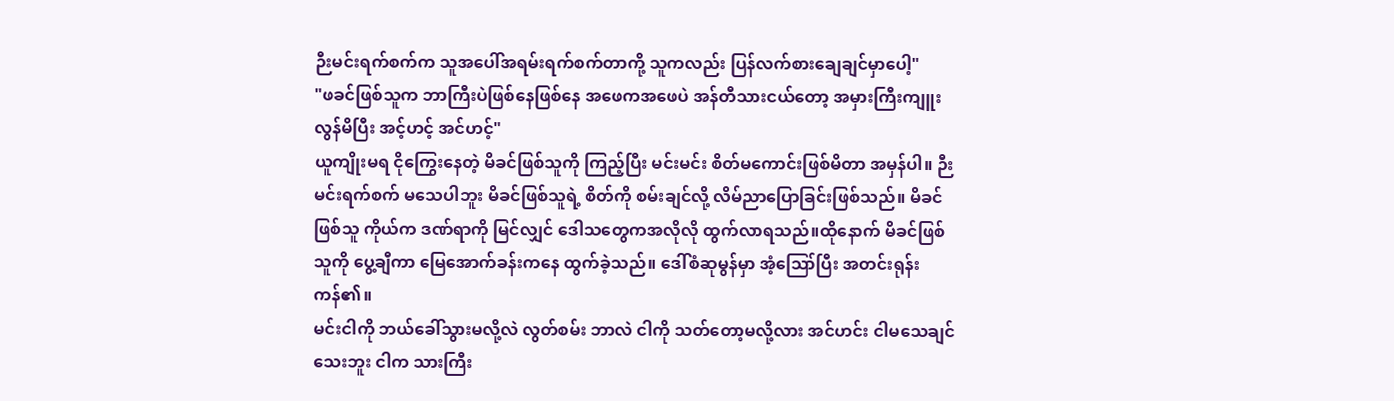ဉီးမင်းရက်စက်က သူအပေါ်အရမ်းရက်စက်တာကို့ သူကလည်း ပြန်လက်စားချေချင်မှာပေါ့"
"ဖခင်ဖြစ်သူက ဘာကြီးပဲဖြစ်နေဖြစ်နေ အဖေကအဖေပဲ အန်တီသားငယ်တော့ အမှားကြီးကျူးလွန်မိပြီး အင့်ဟင့် အင်ဟင့်"
ယူကျိုးမရ ငိုကြွေးနေတဲ့ မိခင်ဖြစ်သူကို ကြည့်ပြီး မင်းမင်း စိတ်မကောင်းဖြစ်မိတာ အမှန်ပါ။ ဉီးမင်းရက်စက် မသေပါဘူး မိခင်ဖြစ်သူရဲ့ စိတ်ကို စမ်းချင်လို့ လိမ်ညာပြောခြင်းဖြစ်သည်။ မိခင်ဖြစ်သူ ကိုယ်က ဒဏ်ရာကို မြင်လျှင် ဒေါသတွေကအလိုလို ထွက်လာရသည်။ထိုနောက် မိခင်ဖြစ်သူကို ပွေ့ချီကာ မြေအောက်ခန်းကနေ ထွက်ခဲ့သည်။ ဒေါ်စံဆုမွန်မှာ အံ့ဪပြီး အတင်းရုန်းကန်၏။
မင်းငါကို ဘယ်ခေါ်သွားမလို့လဲ လွတ်စမ်း ဘာလဲ ငါကို သတ်တော့မလို့လား အင်ဟင်း ငါမသေချင်သေးဘူး ငါက သားကြီး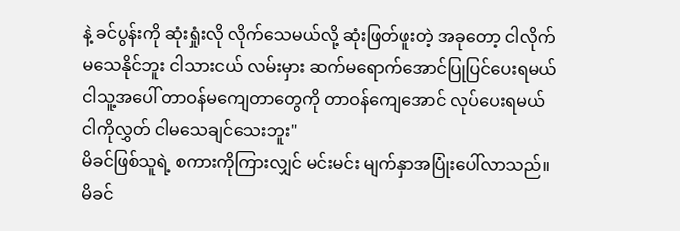နဲ့ ခင်ပွန်းကို ဆုံးရှုံးလို လိုက်သေမယ်လို့ ဆုံးဖြတ်ဖူးတဲ့ အခုတော့ ငါလိုက်မသေနိုင်ဘူး ငါသားငယ် လမ်းမှား ဆက်မရောက်အောင်ပြုပြင်ပေးရမယ် ငါသူ့အပေါ် တာဝန်မကျေတာတွေကို တာဝန်ကျေအောင် လုပ်ပေးရမယ် ငါကိုလွှတ် ငါမသေချင်သေးဘူး"
မိခင်ဖြစ်သူရဲ့ စကားကိုကြားလျှင် မင်းမင်း မျက်နှာအပြုံးပေါ်လာသည်။ မိခင်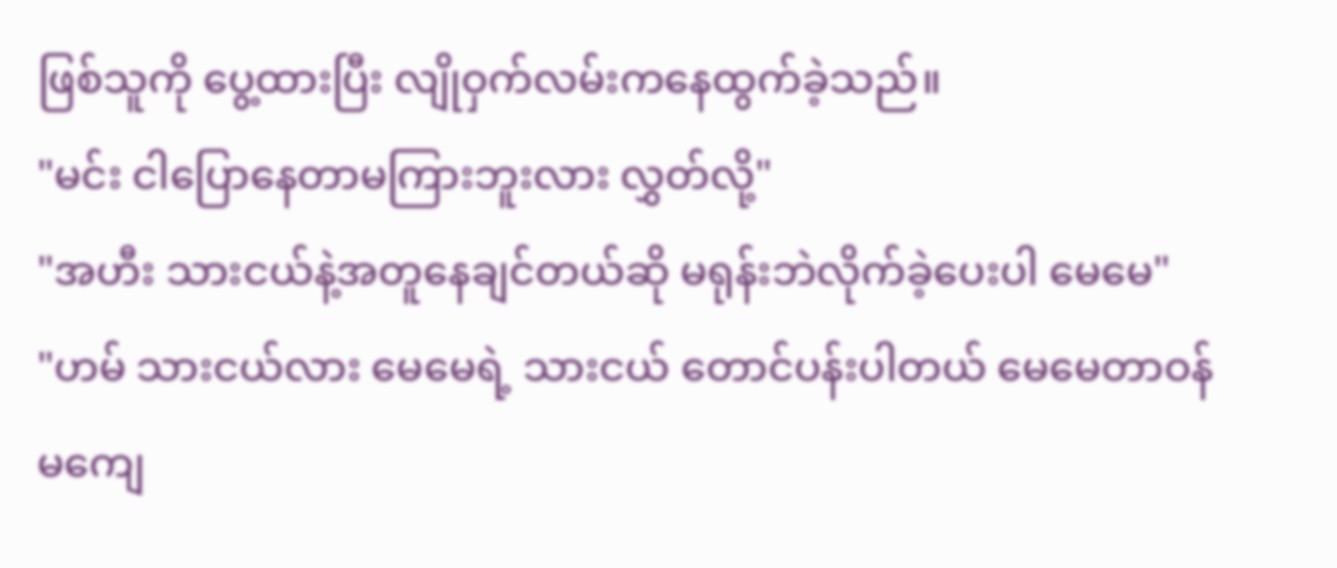ဖြစ်သူကို ပွေ့ထားပြီး လျိုဝှက်လမ်းကနေထွက်ခဲ့သည်။
"မင်း ငါပြောနေတာမကြားဘူးလား လွှတ်လို့"
"အဟီး သားငယ်နဲ့အတူနေချင်တယ်ဆို မရုန်းဘဲလိုက်ခဲ့ပေးပါ မေမေ"
"ဟမ် သားငယ်လား မေမေရဲ့ သားငယ် တောင်ပန်းပါတယ် မေမေတာဝန်မကျေ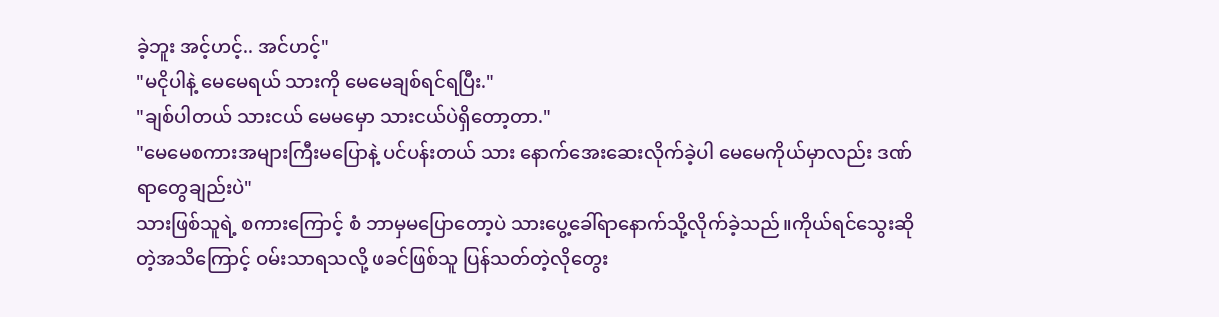ခဲ့ဘူး အင့်ဟင့်.. အင်ဟင့်"
"မငိုပါနဲ့ မေမေရယ် သားကို မေမေချစ်ရင်ရပြီး."
"ချစ်ပါတယ် သားငယ် မေမမှော သားငယ်ပဲရှိတော့တာ."
"မေမေစကားအများကြီးမပြောနဲ့ ပင်ပန်းတယ် သား နောက်အေးဆေးလိုက်ခဲ့ပါ မေမေကိုယ်မှာလည်း ဒဏ်ရာတွေချည်းပဲ"
သားဖြစ်သူရဲ့ စကားကြောင့် စံ ဘာမှမပြောတော့ပဲ သားပွေ့ခေါ်ရာနောက်သို့လိုက်ခဲ့သည်။ကိုယ်ရင်သွေးဆိုတဲ့အသိကြောင့် ဝမ်းသာရသလို့ ဖခင်ဖြစ်သူ ပြန်သတ်တဲ့လိုတွေး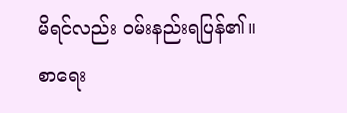မိရင်လည်း ဝမ်းနည်းရပြန်၏။
စာရေး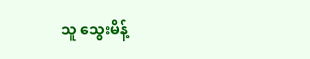သူ သွေးမိန့်